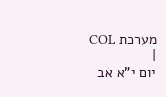מערכת COL
|
יום י"א אב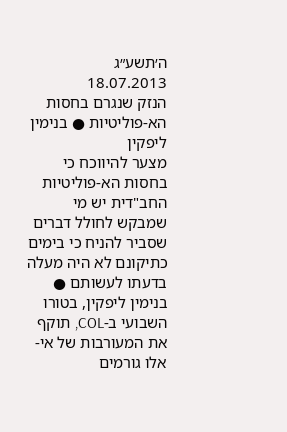ה׳תשע״ג
18.07.2013
הנזק שנגרם בחסות הא-פוליטיות ● בנימין ליפקין
מצער להיווכח כי בחסות הא-פוליטיות החב"דית יש מי שמבקש לחולל דברים שסביר להניח כי בימים כתיקונם לא היה מעלה בדעתו לעשותם ● בנימין ליפקין, בטורו השבועי ב-COL, תוקף את המעורבות של אי-אלו גורמים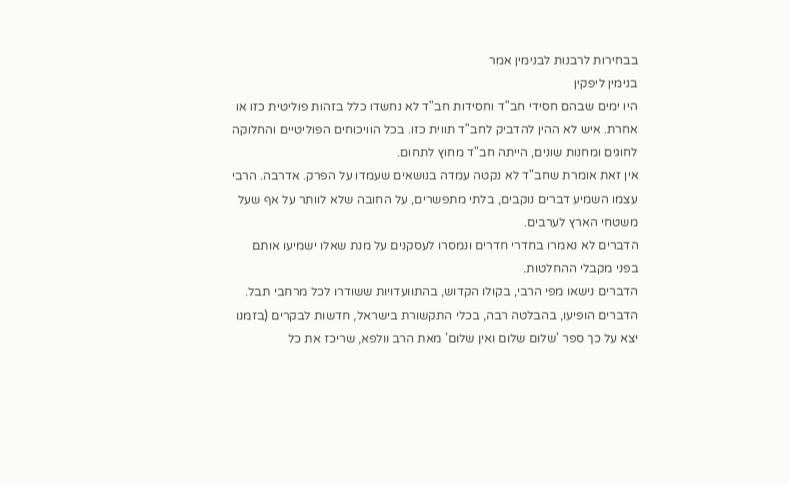בבחירות לרבנות לבנימין אמר
בנימין ליפקין
היו ימים שבהם חסידי חב"ד וחסידות חב"ד לא נחשדו כלל בזהות פוליטית כזו או אחרת. איש לא ההין להדביק לחב"ד תווית כזו. בכל הוויכוחים הפוליטיים והחלוקה לחוגים ומחנות שונים, הייתה חב"ד מחוץ לתחום.
אין זאת אומרת שחב"ד לא נקטה עמדה בנושאים שעמדו על הפרק. אדרבה. הרבי עצמו השמיע דברים נוקבים, בלתי מתפשרים, על החובה שלא לוותר על אף שעל משטחי הארץ לערבים.
הדברים לא נאמרו בחדרי חדרים ונמסרו לעסקנים על מנת שאלו ישמיעו אותם בפני מקבלי ההחלטות.
הדברים נישאו מפי הרבי, בקולו הקדוש, בהתוועדויות ששודרו לכל מרחבי תבל. הדברים הופיעו, בהבלטה רבה, בכלי התקשורת בישראל, חדשות לבקרים (בזמנו יצא על כך ספר 'שלום שלום ואין שלום' מאת הרב וולפא, שריכז את כל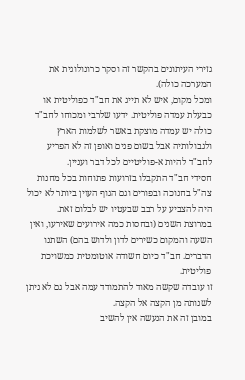גזירי העיתונים בהקשר זה וסקר כרונולוגית את המערכה כולה).
ומכל מקום, איש לא תייג את חב"ד כפוליטית או כבעלת עמדה פוליטית. ידעו שלרבי ומכוחו לחב"ד כולה יש עמדה מוצקת באשר לשלמות הארץ ולגבולותיה אבל בשום פנים ואופן זה לא הפריע לחב"ד להיות א-פוליטיים לכל דבר ועניין.
חסידי חב"ד התקבלו בזרועות פתוחות בכל מחנות צה"ל בחנוכה ובפורים וגם הגוף העוין ביותר לא יכול היה להצביע על רבב שבעטיו יש לבלום זאת.
במרוצת השנים (ובחסות כמה אירועים שאירעו, ואין השעה והמקום כשירים לדון ולדוש בהם) השתנו הדברים. חב"ד כיום חשודה אוטומטית כמשויכת פוליטית.
זו עובדה שקשה מאוד להתמודד עמה אבל גם לא ניתן לשנותה מן הקצה אל הקצה.
במובן זה את הנעשה אין להשיב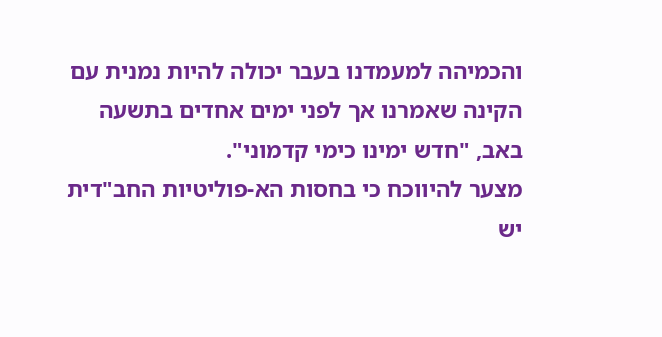והכמיהה למעמדנו בעבר יכולה להיות נמנית עם הקינה שאמרנו אך לפני ימים אחדים בתשעה באב, "חדש ימינו כימי קדמוני".
מצער להיווכח כי בחסות הא-פוליטיות החב"דית יש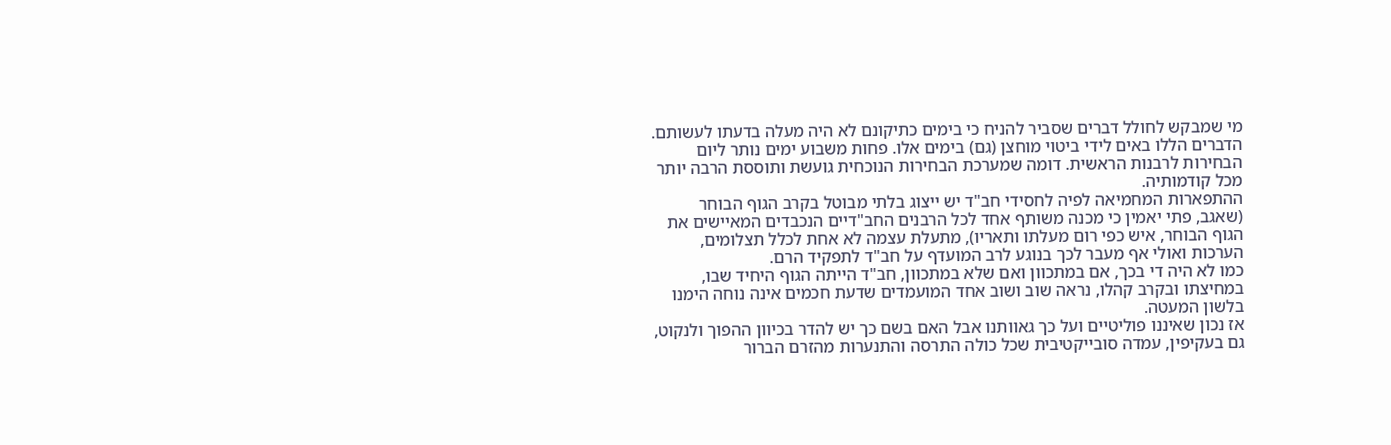מי שמבקש לחולל דברים שסביר להניח כי בימים כתיקונם לא היה מעלה בדעתו לעשותם.
הדברים הללו באים לידי ביטוי מוחצן (גם) בימים אלו. פחות משבוע ימים נותר ליום הבחירות לרבנות הראשית. דומה שמערכת הבחירות הנוכחית גועשת ותוססת הרבה יותר מכל קודמותיה.
ההתפארות המחמיאה לפיה לחסידי חב"ד יש ייצוג בלתי מבוטל בקרב הגוף הבוחר (שאגב, פתי יאמין כי מכנה משותף אחד לכל הרבנים החב"דיים הנכבדים המאיישים את הגוף הבוחר, איש כפי רום מעלתו ותאריו), מתעלת עצמה לא אחת לכלל תצלומים, הערכות ואולי אף מעבר לכך בנוגע לרב המועדף על חב"ד לתפקיד הרם.
כמו לא היה די בכך, אם במתכוון ואם שלא במתכוון, חב"ד הייתה הגוף היחיד שבו, במחיצתו ובקרב קהלו, נראה שוב ושוב אחד המועמדים שדעת חכמים אינה נוחה הימנו בלשון המעטה.
אז נכון שאיננו פוליטיים ועל כך גאוותנו אבל האם בשם כך יש להדר בכיוון ההפוך ולנקוט, גם בעקיפין, עמדה סובייקטיבית שכל כולה התרסה והתנערות מהזרם הברור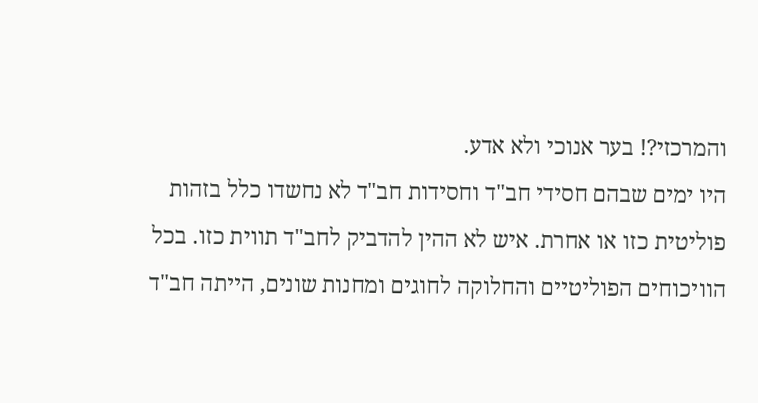והמרכזי?! בער אנוכי ולא אדע.
היו ימים שבהם חסידי חב"ד וחסידות חב"ד לא נחשדו כלל בזהות פוליטית כזו או אחרת. איש לא ההין להדביק לחב"ד תווית כזו. בכל הוויכוחים הפוליטיים והחלוקה לחוגים ומחנות שונים, הייתה חב"ד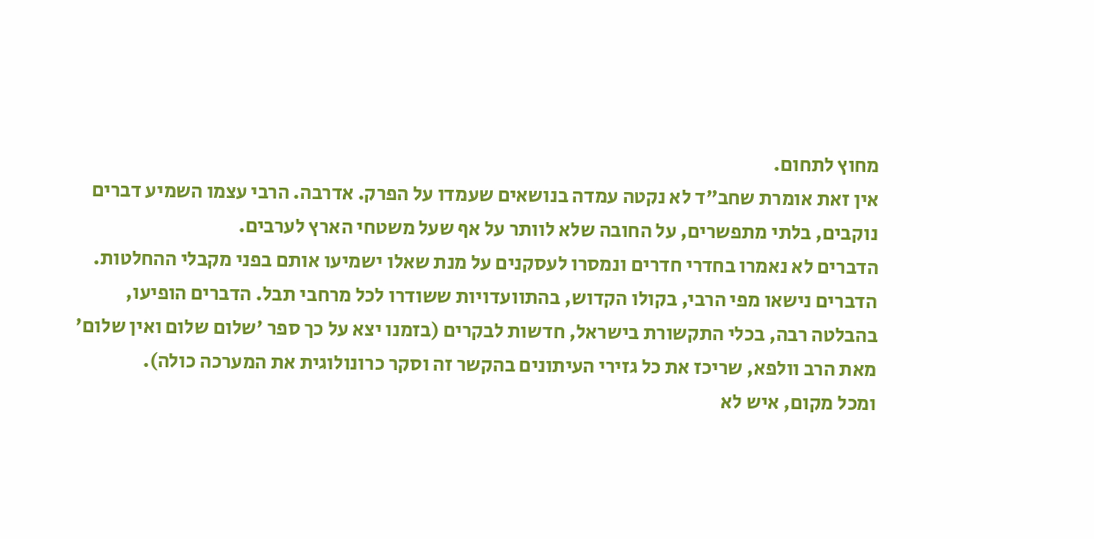מחוץ לתחום.
אין זאת אומרת שחב"ד לא נקטה עמדה בנושאים שעמדו על הפרק. אדרבה. הרבי עצמו השמיע דברים נוקבים, בלתי מתפשרים, על החובה שלא לוותר על אף שעל משטחי הארץ לערבים.
הדברים לא נאמרו בחדרי חדרים ונמסרו לעסקנים על מנת שאלו ישמיעו אותם בפני מקבלי ההחלטות.
הדברים נישאו מפי הרבי, בקולו הקדוש, בהתוועדויות ששודרו לכל מרחבי תבל. הדברים הופיעו, בהבלטה רבה, בכלי התקשורת בישראל, חדשות לבקרים (בזמנו יצא על כך ספר 'שלום שלום ואין שלום' מאת הרב וולפא, שריכז את כל גזירי העיתונים בהקשר זה וסקר כרונולוגית את המערכה כולה).
ומכל מקום, איש לא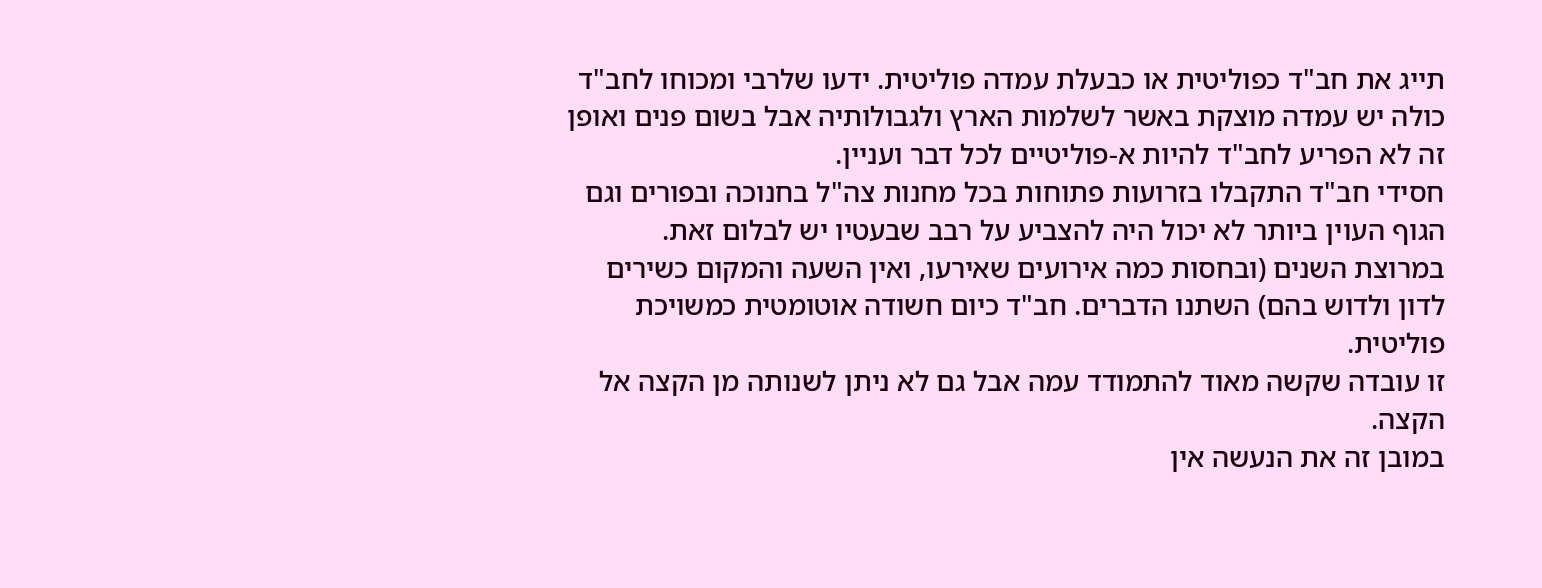תייג את חב"ד כפוליטית או כבעלת עמדה פוליטית. ידעו שלרבי ומכוחו לחב"ד כולה יש עמדה מוצקת באשר לשלמות הארץ ולגבולותיה אבל בשום פנים ואופן זה לא הפריע לחב"ד להיות א-פוליטיים לכל דבר ועניין.
חסידי חב"ד התקבלו בזרועות פתוחות בכל מחנות צה"ל בחנוכה ובפורים וגם הגוף העוין ביותר לא יכול היה להצביע על רבב שבעטיו יש לבלום זאת.
במרוצת השנים (ובחסות כמה אירועים שאירעו, ואין השעה והמקום כשירים לדון ולדוש בהם) השתנו הדברים. חב"ד כיום חשודה אוטומטית כמשויכת פוליטית.
זו עובדה שקשה מאוד להתמודד עמה אבל גם לא ניתן לשנותה מן הקצה אל הקצה.
במובן זה את הנעשה אין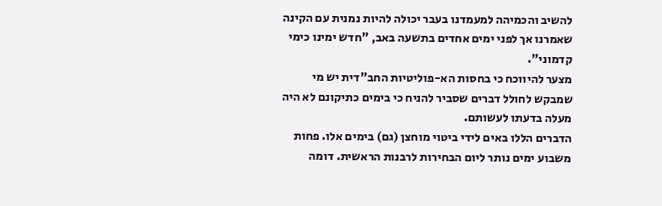להשיב והכמיהה למעמדנו בעבר יכולה להיות נמנית עם הקינה שאמרנו אך לפני ימים אחדים בתשעה באב, "חדש ימינו כימי קדמוני".
מצער להיווכח כי בחסות הא-פוליטיות החב"דית יש מי שמבקש לחולל דברים שסביר להניח כי בימים כתיקונם לא היה מעלה בדעתו לעשותם.
הדברים הללו באים לידי ביטוי מוחצן (גם) בימים אלו. פחות משבוע ימים נותר ליום הבחירות לרבנות הראשית. דומה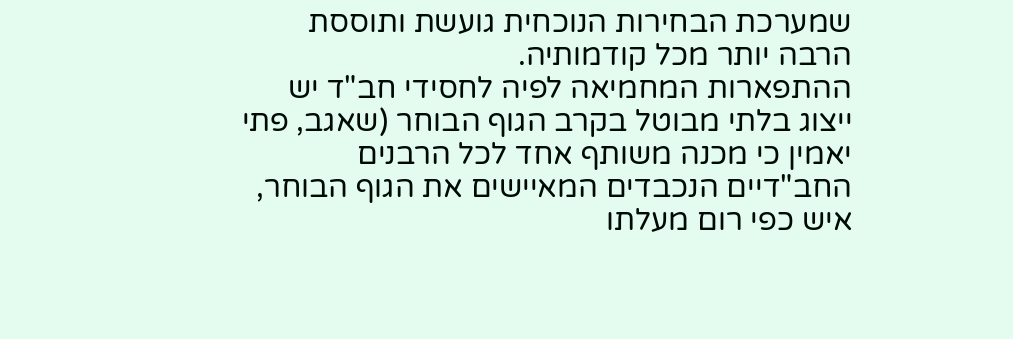שמערכת הבחירות הנוכחית גועשת ותוססת הרבה יותר מכל קודמותיה.
ההתפארות המחמיאה לפיה לחסידי חב"ד יש ייצוג בלתי מבוטל בקרב הגוף הבוחר (שאגב, פתי יאמין כי מכנה משותף אחד לכל הרבנים החב"דיים הנכבדים המאיישים את הגוף הבוחר, איש כפי רום מעלתו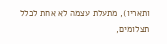ותאריו), מתעלת עצמה לא אחת לכלל תצלומים,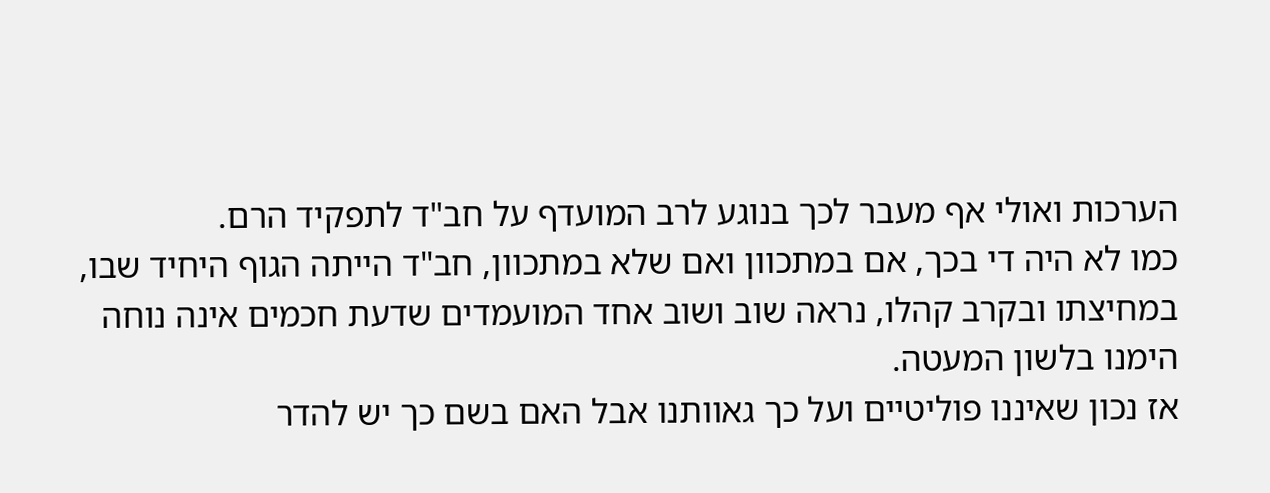הערכות ואולי אף מעבר לכך בנוגע לרב המועדף על חב"ד לתפקיד הרם.
כמו לא היה די בכך, אם במתכוון ואם שלא במתכוון, חב"ד הייתה הגוף היחיד שבו, במחיצתו ובקרב קהלו, נראה שוב ושוב אחד המועמדים שדעת חכמים אינה נוחה הימנו בלשון המעטה.
אז נכון שאיננו פוליטיים ועל כך גאוותנו אבל האם בשם כך יש להדר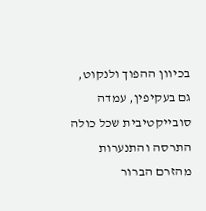בכיוון ההפוך ולנקוט, גם בעקיפין, עמדה סובייקטיבית שכל כולה התרסה והתנערות מהזרם הברור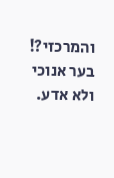והמרכזי?! בער אנוכי ולא אדע.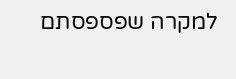למקרה שפספסתם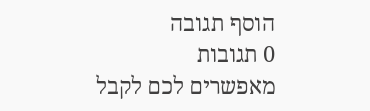הוסף תגובה
0 תגובות
מאפשרים לכם לקבל